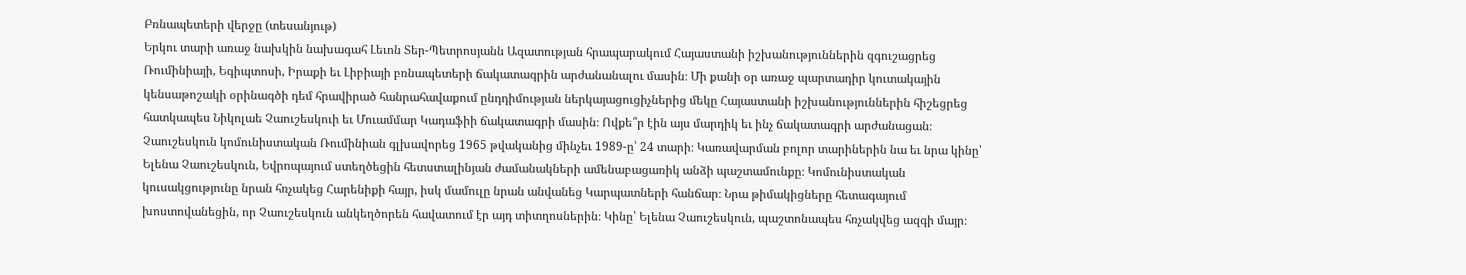Բռնապետերի վերջը (տեսանյութ)
Երկու տարի առաջ նախկին նախագահ Լեւոն Տեր-Պետրոսյանն Ազատության հրապարակում Հայաստանի իշխանություններին զգուշացրեց Ռումինիայի, Եգիպտոսի, Իրաքի եւ Լիբիայի բռնապետերի ճակատագրին արժանանալու մասին։ Մի քանի օր առաջ պարտադիր կուտակային կենսաթոշակի օրինագծի դեմ հրավիրած հանրահավաքում ընդդիմության ներկայացուցիչներից մեկը Հայաստանի իշխանություններին հիշեցրեց հատկապես Նիկոլաե Չաուշեսկուի եւ Մուամմար Կադաֆիի ճակատագրի մասին։ Ովքե՞ր էին այս մարդիկ եւ ինչ ճակատագրի արժանացան։ Չաուշեսկուն կոմունիստական Ռումինիան գլխավորեց 1965 թվականից մինչեւ 1989-ը՝ 24 տարի։ Կառավարման բոլոր տարիներին նա եւ նրա կինը՝ Ելենա Չաուշեսկուն, Եվրոպայում ստեղծեցին հետստալինյան ժամանակների ամենաբացառիկ անձի պաշտամունքը։ Կոմունիստական կուսակցությունը նրան հռչակեց Հարենիքի հայր, իսկ մամուլը նրան անվանեց Կարպատների հանճար։ Նրա թիմակիցները հետագայում խոստովանեցին, որ Չաուշեսկուն անկեղծորեն հավատում էր այդ տիտղոսներին։ Կինը՝ Ելենա Չաուշեսկուն, պաշտոնապես հռչակվեց ազգի մայր։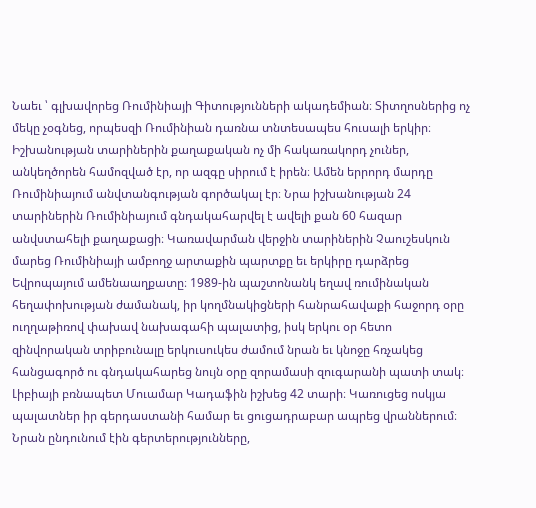Նաեւ ՝ գլխավորեց Ռումինիայի Գիտությունների ակադեմիան։ Տիտղոսներից ոչ մեկը չօգնեց, որպեսզի Ռումինիան դառնա տնտեսապես հուսալի երկիր։ Իշխանության տարիներին քաղաքական ոչ մի հակառակորդ չուներ, անկեղծորեն համոզված էր, որ ազգը սիրում է իրեն։ Ամեն երրորդ մարդը Ռումինիայում անվտանգության գործակալ էր։ Նրա իշխանության 24 տարիներին Ռումինիայում գնդակահարվել է ավելի քան 60 հազար անվստահելի քաղաքացի։ Կառավարման վերջին տարիներին Չաուշեսկուն մարեց Ռումինիայի ամբողջ արտաքին պարտքը եւ երկիրը դարձրեց Եվրոպայում ամենաաղքատը։ 1989-ին պաշտոնանկ եղավ ռումինական հեղափոխության ժամանակ, իր կողմնակիցների հանրահավաքի հաջորդ օրը ուղղաթիռով փախավ նախագահի պալատից, իսկ երկու օր հետո զինվորական տրիբունալը երկուսուկես ժամում նրան եւ կնոջը հռչակեց հանցագործ ու գնդակահարեց նույն օրը զորամասի զուգարանի պատի տակ։ Լիբիայի բռնապետ Մուամար Կադաֆին իշխեց 42 տարի։ Կառուցեց ոսկյա պալատներ իր գերդաստանի համար եւ ցուցադրաբար ապրեց վրաններում։ Նրան ընդունում էին գերտերությունները,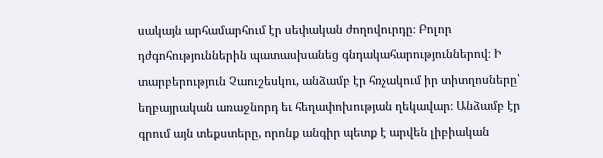սակայն արհամարհում էր սեփական ժողովուրդը։ Բոլոր դժգոհություններին պատասխանեց գնդակահարություններով։ Ի տարբերություն Չաուշեսկու, անձամբ էր հռչակում իր տիտղոսները՝ եղբայրական առաջնորդ եւ հեղափոխության ղեկավար։ Անձամբ էր գրում այն տեքստերը, որոնք անգիր պետք է արվեն լիբիական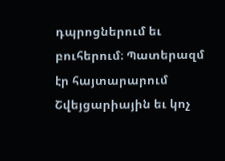դպրոցներում եւ բուհերում։ Պատերազմ էր հայտարարում Շվեյցարիային եւ կոչ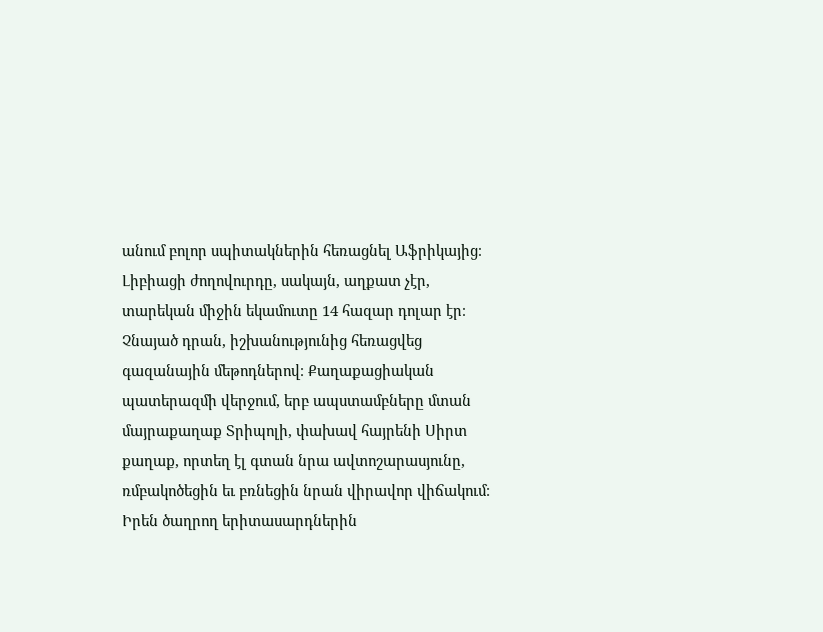անում բոլոր սպիտակներին հեռացնել Աֆրիկայից։ Լիբիացի ժողովուրդը, սակայն, աղքատ չէր, տարեկան միջին եկամուտը 14 հազար դոլար էր։ Չնայած դրան, իշխանությունից հեռացվեց գազանային մեթոդներով։ Քաղաքացիական պատերազմի վերջում, երբ ապստամբները մտան մայրաքաղաք Տրիպոլի, փախավ հայրենի Սիրտ քաղաք, որտեղ էլ գտան նրա ավտոշարասյունը, ռմբակոծեցին եւ բռնեցին նրան վիրավոր վիճակում։ Իրեն ծաղրող երիտասարդներին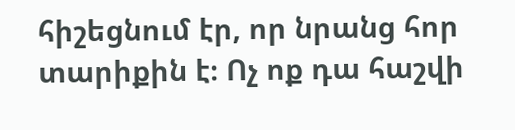հիշեցնում էր, որ նրանց հոր տարիքին է։ Ոչ ոք դա հաշվի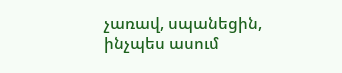չառավ, սպանեցին, ինչպես ասում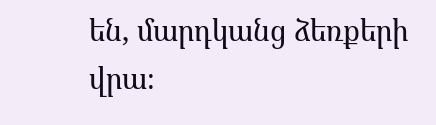են, մարդկանց ձեռքերի վրա։